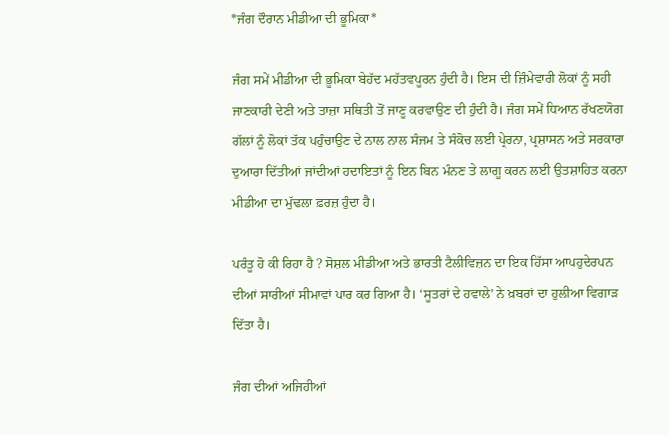*ਜੰਗ ਦੌਰਾਨ ਮੀਡੀਆ ਦੀ ਭੂਮਿਕਾ*

ਜੰਗ ਸਮੇਂ ਮੀਡੀਆ ਦੀ ਭੂਮਿਕਾ ਬੇਹੱਦ ਮਹੱਤਵਪੂਰਨ ਹੁੰਦੀ ਹੈ। ਇਸ ਦੀ ਜ਼ਿੰਮੇਵਾਰੀ ਲੋਕਾਂ ਨੂੰ ਸਹੀ ਜਾਣਕਾਰੀ ਦੇਣੀ ਅਤੇ ਤਾਜ਼ਾ ਸਥਿਤੀ ਤੋਂ ਜਾਣੂ ਕਰਵਾਉਣ ਦੀ ਹੁੰਦੀ ਹੈ। ਜੰਗ ਸਮੇਂ ਧਿਆਨ ਰੱਖਣਯੋਗ ਗੱਲਾਂ ਨੂੰ ਲੋਕਾਂ ਤੱਕ ਪਹੁੰਚਾਉਣ ਦੇ ਨਾਲ ਨਾਲ ਸੰਜਮ ਤੇ ਸੰਕੋਚ ਲਈ ਪ੍ਰੇਰਨਾ, ਪ੍ਰਸ਼ਾਸਨ ਅਤੇ ਸਰਕਾਰਾ ਦੁਆਰਾ ਦਿੱਤੀਆਂ ਜਾਂਦੀਆਂ ਹਦਾਇਤਾਂ ਨੂੰ ਇਨ ਬਿਨ ਮੰਨਣ ਤੇ ਲਾਗੂ ਕਰਨ ਲਈ ਉਤਸ਼ਾਹਿਤ ਕਰਨਾ ਮੀਡੀਆ ਦਾ ਮੁੱਢਲਾ ਫ਼ਰਜ਼ ਹੁੰਦਾ ਹੈ।

ਪਰੰਤੂ ਹੋ ਕੀ ਰਿਹਾ ਹੈ ? ਸੋਸ਼ਲ ਮੀਡੀਆ ਅਤੇ ਭਾਰਤੀ ਟੈਲੀਵਿਜ਼ਨ ਦਾ ਇਕ ਹਿੱਸਾ ਆਪਹੁਦੇਰਪਨ ਦੀਆਂ ਸਾਰੀਆਂ ਸੀਮਾਵਾਂ ਪਾਰ ਕਰ ਗਿਆ ਹੈ। ‘ਸੂਤਰਾਂ ਦੇ ਹਵਾਲੇ’ ਨੇ ਖ਼ਬਰਾਂ ਦਾ ਹੁਲੀਆ ਵਿਗਾੜ ਦਿੱਤਾ ਹੈ।

ਜੰਗ ਦੀਆਂ ਅਜਿਹੀਆਂ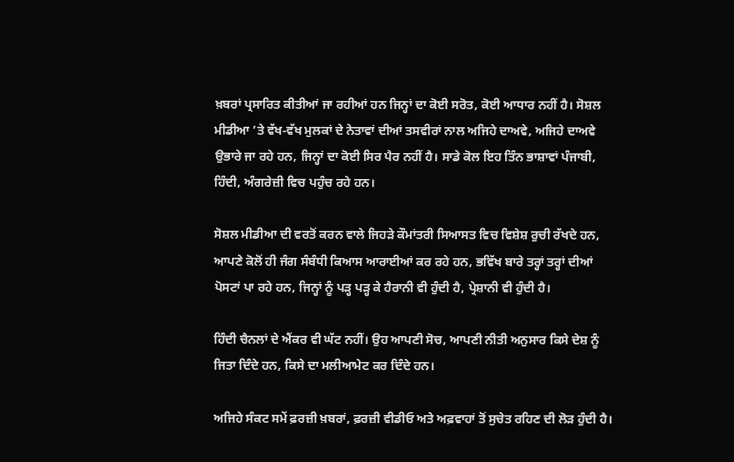ਖ਼ਬਰਾਂ ਪ੍ਰਸਾਰਿਤ ਕੀਤੀਆਂ ਜਾ ਰਹੀਆਂ ਹਨ ਜਿਨ੍ਹਾਂ ਦਾ ਕੋਈ ਸਰੋਤ, ਕੋਈ ਆਧਾਰ ਨਹੀਂ ਹੈ। ਸੋਸ਼ਲ ਮੀਡੀਆ ’ਤੇ ਵੱਖ-ਵੱਖ ਮੁਲਕਾਂ ਦੇ ਨੇਤਾਵਾਂ ਦੀਆਂ ਤਸਵੀਰਾਂ ਨਾਲ ਅਜਿਹੇ ਦਾਅਵੇ, ਅਜਿਹੇ ਦਾਅਵੇ ਉਭਾਰੇ ਜਾ ਰਹੇ ਹਨ, ਜਿਨ੍ਹਾਂ ਦਾ ਕੋਈ ਸਿਰ ਪੈਰ ਨਹੀਂ ਹੈ। ਸਾਡੇ ਕੋਲ ਇਹ ਤਿੰਨ ਭਾਸ਼ਾਵਾਂ ਪੰਜਾਬੀ, ਹਿੰਦੀ, ਅੰਗਰੇਜ਼ੀ ਵਿਚ ਪਹੁੰਚ ਰਹੇ ਹਨ।

ਸੋਸ਼ਲ ਮੀਡੀਆ ਦੀ ਵਰਤੋਂ ਕਰਨ ਵਾਲੇ ਜਿਹੜੇ ਕੌਮਾਂਤਰੀ ਸਿਆਸਤ ਵਿਚ ਵਿਸ਼ੇਸ਼ ਰੁਚੀ ਰੱਖਦੇ ਹਨ, ਆਪਣੇ ਕੋਲੋਂ ਹੀ ਜੰਗ ਸੰਬੰਧੀ ਕਿਆਸ ਆਰਾਈਆਂ ਕਰ ਰਹੇ ਹਨ, ਭਵਿੱਖ ਬਾਰੇ ਤਰ੍ਹਾਂ ਤਰ੍ਹਾਂ ਦੀਆਂ ਪੋਸਟਾਂ ਪਾ ਰਹੇ ਹਨ, ਜਿਨ੍ਹਾਂ ਨੂੰ ਪੜ੍ਹ ਪੜ੍ਹ ਕੇ ਹੈਰਾਨੀ ਵੀ ਹੁੰਦੀ ਹੈ, ਪ੍ਰੇਸ਼ਾਨੀ ਵੀ ਹੁੰਦੀ ਹੈ।

ਹਿੰਦੀ ਚੈਨਲਾਂ ਦੇ ਐਂਕਰ ਵੀ ਘੱਟ ਨਹੀਂ। ਉਹ ਆਪਣੀ ਸੋਚ, ਆਪਣੀ ਨੀਤੀ ਅਨੁਸਾਰ ਕਿਸੇ ਦੇਸ਼ ਨੂੰ ਜਿਤਾ ਦਿੰਦੇ ਹਨ, ਕਿਸੇ ਦਾ ਮਲੀਆਮੇਟ ਕਰ ਦਿੰਦੇ ਹਨ।

ਅਜਿਹੇ ਸੰਕਟ ਸਮੇਂ ਫ਼ਰਜ਼ੀ ਖ਼ਬਰਾਂ, ਫ਼ਰਜ਼ੀ ਵੀਡੀਓ ਅਤੇ ਅਫ਼ਵਾਹਾਂ ਤੋਂ ਸੁਚੇਤ ਰਹਿਣ ਦੀ ਲੋੜ ਹੁੰਦੀ ਹੈ।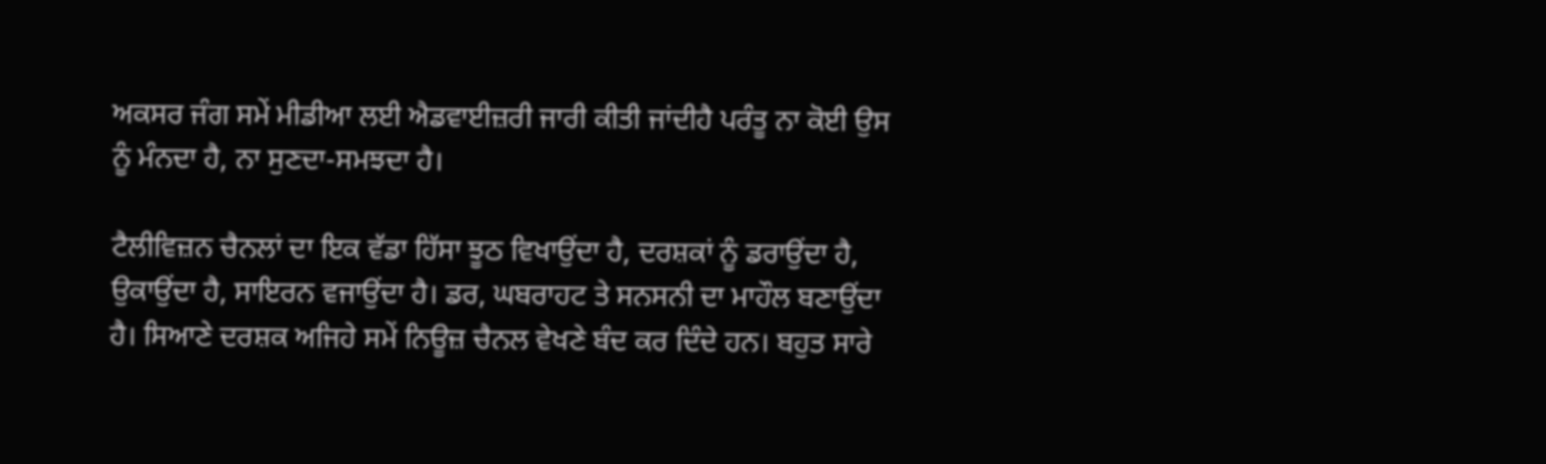ਅਕਸਰ ਜੰਗ ਸਮੇਂ ਮੀਡੀਆ ਲਈ ਐਡਵਾਈਜ਼ਰੀ ਜਾਰੀ ਕੀਤੀ ਜਾਂਦੀਹੈ ਪਰੰਤੂ ਨਾ ਕੋਈ ਉਸ ਨੂੰ ਮੰਨਦਾ ਹੈ, ਨਾ ਸੁਣਦਾ-ਸਮਝਦਾ ਹੈ।

ਟੈਲੀਵਿਜ਼ਨ ਚੈਨਲਾਂ ਦਾ ਇਕ ਵੱਡਾ ਹਿੱਸਾ ਝੂਠ ਵਿਖਾਉਂਦਾ ਹੈ, ਦਰਸ਼ਕਾਂ ਨੂੰ ਡਰਾਉਂਦਾ ਹੈ, ਉਕਾਉਂਦਾ ਹੈ, ਸਾਇਰਨ ਵਜਾਉਂਦਾ ਹੈ। ਡਰ, ਘਬਰਾਹਟ ਤੇ ਸਨਸਨੀ ਦਾ ਮਾਹੌਲ ਬਣਾਉਂਦਾ ਹੈ। ਸਿਆਣੇ ਦਰਸ਼ਕ ਅਜਿਹੇ ਸਮੇਂ ਨਿਊਜ਼ ਚੈਨਲ ਵੇਖਣੇ ਬੰਦ ਕਰ ਦਿੰਦੇ ਹਨ। ਬਹੁਤ ਸਾਰੇ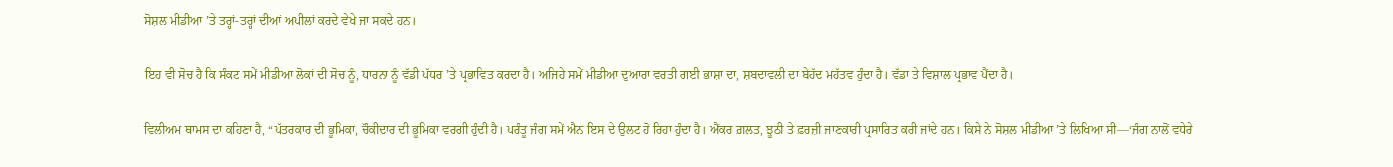ਸੋਸ਼ਲ ਮੀਡੀਆ ’ਤੇ ਤਰ੍ਹਾਂ-ਤਰ੍ਹਾਂ ਦੀਆਂ ਅਪੀਲਾਂ ਕਰਦੇ ਵੇਖੇ ਜਾ ਸਕਦੇ ਹਨ।

ਇਹ ਵੀ ਸੋਚ ਹੈ ਕਿ ਸੰਕਟ ਸਮੇਂ ਮੀਡੀਆ ਲੋਕਾਂ ਦੀ ਸੋਚ ਨੂੰ, ਧਾਰਨਾ ਨੂੰ ਵੱਡੀ ਪੱਧਰ ’ਤੇ ਪ੍ਰਭਾਵਿਤ ਕਰਦਾ ਹੈ। ਅਜਿਹੇ ਸਮੇਂ ਮੀਡੀਆ ਦੁਆਰਾ ਵਰਤੀ ਗਈ ਭਾਸ਼ਾ ਦਾ, ਸ਼ਬਦਾਵਲੀ ਦਾ ਬੇਹੱਦ ਮਹੱਤਵ ਹੁੰਦਾ ਹੈ। ਵੱਡਾ ਤੇ ਵਿਸ਼ਾਲ ਪ੍ਰਭਾਵ ਪੈਂਦਾ ਹੈ।

ਵਿਲੀਅਮ ਥਾਮਸ ਦਾ ਕਹਿਣਾ ਹੈ, “ਪੱਤਰਕਾਰ ਦੀ ਭੂਮਿਕਾ, ਚੌਕੀਦਾਰ ਦੀ ਭੂਮਿਕਾ ਵਰਗੀ ਹੁੰਦੀ ਹੈ। ਪਰੰਤੂ ਜੰਗ ਸਮੇਂ ਐਨ ਇਸ ਦੇ ਉਲਟ ਹੋ ਰਿਹਾ ਹੁੰਦਾ ਹੈ। ਐਂਕਰ ਗ਼ਲਤ, ਝੂਠੀ ਤੇ ਫ਼ਰਜ਼ੀ ਜਾਣਕਾਰੀ ਪ੍ਰਸਾਰਿਤ ਕਰੀ ਜਾਂਦੇ ਹਨ। ਕਿਸੇ ਨੇ ਸੋਸ਼ਲ ਮੀਡੀਆ ’ਤੇ ਲਿਖਿਆ ਸੀ—‘ਜੰਗ ਨਾਲੋਂ ਵਧੇਰੇ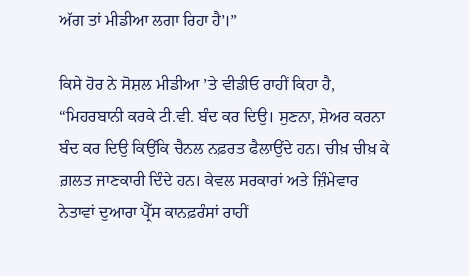ਅੱਗ ਤਾਂ ਮੀਡੀਆ ਲਗਾ ਰਿਹਾ ਹੈ’।”

ਕਿਸੇ ਹੋਰ ਨੇ ਸੋਸ਼ਲ ਮੀਡੀਆ ’ਤੇ ਵੀਡੀਓ ਰਾਹੀਂ ਕਿਹਾ ਹੈ, “ਮਿਹਰਬਾਨੀ ਕਰਕੇ ਟੀ.ਵੀ. ਬੰਦ ਕਰ ਦਿਉ। ਸੁਣਨਾ, ਸ਼ੇਅਰ ਕਰਨਾ ਬੰਦ ਕਰ ਦਿਉ ਕਿਉਂਕਿ ਚੈਨਲ ਨਫ਼ਰਤ ਫੈਲਾਉਂਦੇ ਹਨ। ਚੀਖ਼ ਚੀਖ਼ ਕੇ ਗ਼ਲਤ ਜਾਣਕਾਰੀ ਦਿੰਦੇ ਹਨ। ਕੇਵਲ ਸਰਕਾਰਾਂ ਅਤੇ ਜ਼ਿੰਮੇਵਾਰ ਨੇਤਾਵਾਂ ਦੁਆਰਾ ਪ੍ਰੈੱਸ ਕਾਨਫ਼ਰੰਸਾਂ ਰਾਹੀਂ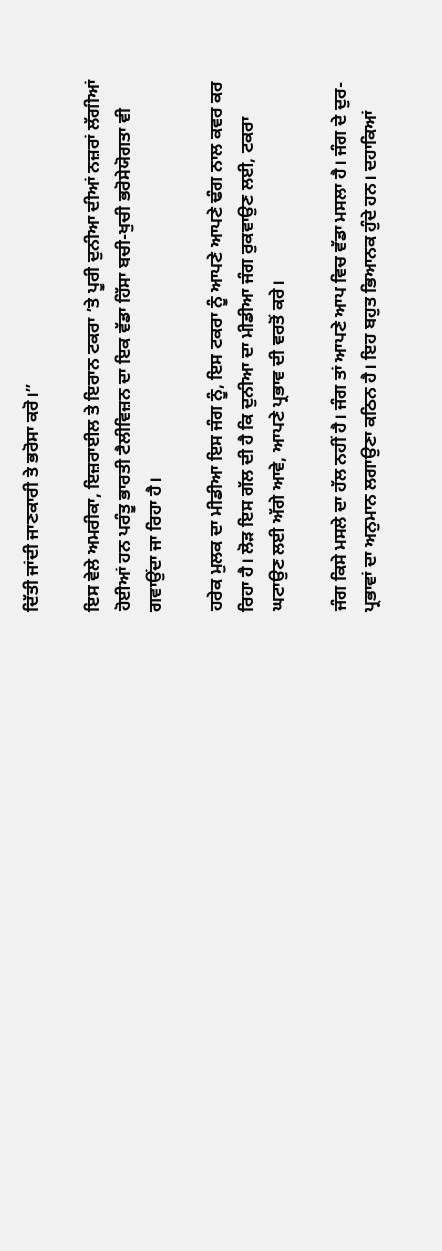ਦਿੱਤੀ ਜਾਂਦੀ ਜਾਣਕਾਰੀ ਤੇ ਭਰੋਸਾ ਕਰੋ।”

ਇਸ ਵੇਲੇ ਅਮਰੀਕਾ, ਇਜ਼ਰਾਈਲ ਤੇ ਇਰਾਨ ਟਕਰਾ ’ਤੇ ਪੂਰੀ ਦੁਨੀਆ ਦੀਆਂ ਨਜ਼ਰਾਂ ਲੱਗੀਆਂ ਹੋਈਆਂ ਹਨ ਪਰੰਤੂ ਭਾਰਤੀ ਟੈਲੀਵਿਜ਼ਨ ਦਾ ਇਕ ਵੱਡਾ ਹਿੱਸਾ ਬਚੀ-ਖੁਚੀ ਭਰੋਸੇਯੋਗਤਾ ਵੀ ਗਵਾਉਂਦਾ ਜਾ ਰਿਹਾ ਹੈ।

ਹਰੇਕ ਮੁਲਕ ਦਾ ਮੀਡੀਆ ਇਸ ਜੰਗ ਨੂੰ, ਇਸ ਟਕਰਾ ਨੂੰ ਆਪਣੇ ਆਪਣੇ ਢੰਗ ਨਾਲ ਕਵਰ ਕਰ ਰਿਹਾ ਹੈ। ਲੋੜ ਇਸ ਗੱਲ ਦੀ ਹੈ ਕਿ ਦੁਨੀਆ ਦਾ ਮੀਡੀਆ ਜੰਗ ਰੁਕਵਾਉਣ ਲਈ, ਟਕਰਾ ਘਟਾਉਣ ਲਈ ਅੱਗੇ ਆਵੇ, ਆਪਣੇ ਪ੍ਰਭਾਵ ਦੀ ਵਰਤੋਂ ਕਰੇ।

ਜੰਗ ਕਿਸੇ ਮਸਲੇ ਦਾ ਹੱਲ ਨਹੀਂ ਹੈ। ਜੰਗ ਤਾਂ ਆਪਣੇ ਆਪ ਵਿਚ ਵੱਡਾ ਮਸਲਾ ਹੈ। ਜੰਗ ਦੇ ਦੁਰ-ਪ੍ਰਭਾਵਾਂ ਦਾ ਅਨੁਮਾਨ ਲਗਾਉਣਾ ਕਠਿਨ ਹੈ। ਇਹ ਬਹੁਤ ਭਿਆਨਕ ਹੁੰਦੇ ਹਨ। ਦਹਾਕਿਆਂ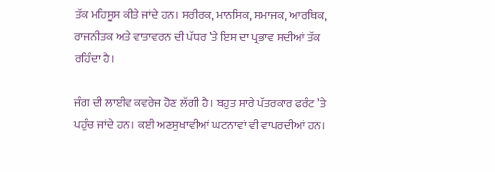ਤੱਕ ਮਹਿਸੂਸ ਕੀਤੇ ਜਾਂਦੇ ਹਨ। ਸਰੀਰਕ, ਮਾਨਸਿਕ, ਸਮਾਜਕ, ਆਰਥਿਕ, ਰਾਜਨੀਤਕ ਅਤੇ ਵਾਤਾਵਰਨ ਦੀ ਪੱਧਰ ’ਤੇ ਇਸ ਦਾ ਪ੍ਰਭਾਵ ਸਦੀਆਂ ਤੱਕ ਰਹਿੰਦਾ ਹੈ।

ਜੰਗ ਦੀ ਲਾਈਵ ਕਵਰੇਜ ਹੋਣ ਲੱਗੀ ਹੈ। ਬਹੁਤ ਸਾਰੇ ਪੱਤਰਕਾਰ ਫਰੰਟ ’ਤੇ ਪਹੁੰਚ ਜਾਂਦੇ ਹਨ। ਕਈ ਅਣਸੁਖਾਵੀਆਂ ਘਟਨਾਵਾਂ ਵੀ ਵਾਪਰਦੀਆਂ ਹਨ।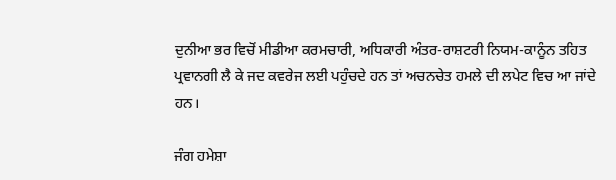ਦੁਨੀਆ ਭਰ ਵਿਚੋਂ ਮੀਡੀਆ ਕਰਮਚਾਰੀ, ਅਧਿਕਾਰੀ ਅੰਤਰ-ਰਾਸ਼ਟਰੀ ਨਿਯਮ-ਕਾਨੂੰਨ ਤਹਿਤ ਪ੍ਰਵਾਨਗੀ ਲੈ ਕੇ ਜਦ ਕਵਰੇਜ ਲਈ ਪਹੁੰਚਦੇ ਹਨ ਤਾਂ ਅਚਨਚੇਤ ਹਮਲੇ ਦੀ ਲਪੇਟ ਵਿਚ ਆ ਜਾਂਦੇ ਹਨ।

ਜੰਗ ਹਮੇਸ਼ਾ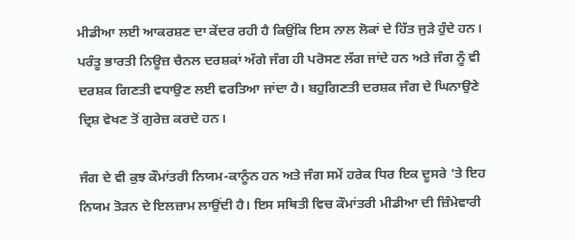ਮੀਡੀਆ ਲਈ ਆਕਰਸ਼ਣ ਦਾ ਕੇਂਦਰ ਰਹੀ ਹੈ ਕਿਉਂਕਿ ਇਸ ਨਾਲ ਲੋਕਾਂ ਦੇ ਹਿੱਤ ਜੁੜੇ ਹੁੰਦੇ ਹਨ। ਪਰੰਤੂ ਭਾਰਤੀ ਨਿਊਜ਼ ਚੈਨਲ ਦਰਸ਼ਕਾਂ ਅੱਗੇ ਜੰਗ ਹੀ ਪਰੋਸਣ ਲੱਗ ਜਾਂਦੇ ਹਨ ਅਤੇ ਜੰਗ ਨੂੰ ਵੀ ਦਰਸ਼ਕ ਗਿਣਤੀ ਵਧਾਉਣ ਲਈ ਵਰਤਿਆ ਜਾਂਦਾ ਹੈ। ਬਹੁਗਿਣਤੀ ਦਰਸ਼ਕ ਜੰਗ ਦੇ ਘਿਨਾਉਣੇ ਦ੍ਰਿਸ਼ ਵੇਖਣ ਤੋਂ ਗੁਰੇਜ਼ ਕਰਦੇ ਹਨ।

ਜੰਗ ਦੇ ਵੀ ਕੁਝ ਕੌਮਾਂਤਰੀ ਨਿਯਮ-ਕਾਨੂੰਨ ਹਨ ਅਤੇ ਜੰਗ ਸਮੇਂ ਹਰੇਕ ਧਿਰ ਇਕ ਦੂਸਰੇ ’ਤੇ ਇਹ ਨਿਯਮ ਤੋੜਨ ਦੇ ਇਲਜ਼ਾਮ ਲਾਉਂਦੀ ਹੈ। ਇਸ ਸਥਿਤੀ ਵਿਚ ਕੌਮਾਂਤਰੀ ਮੀਡੀਆ ਦੀ ਜ਼ਿੰਮੇਵਾਰੀ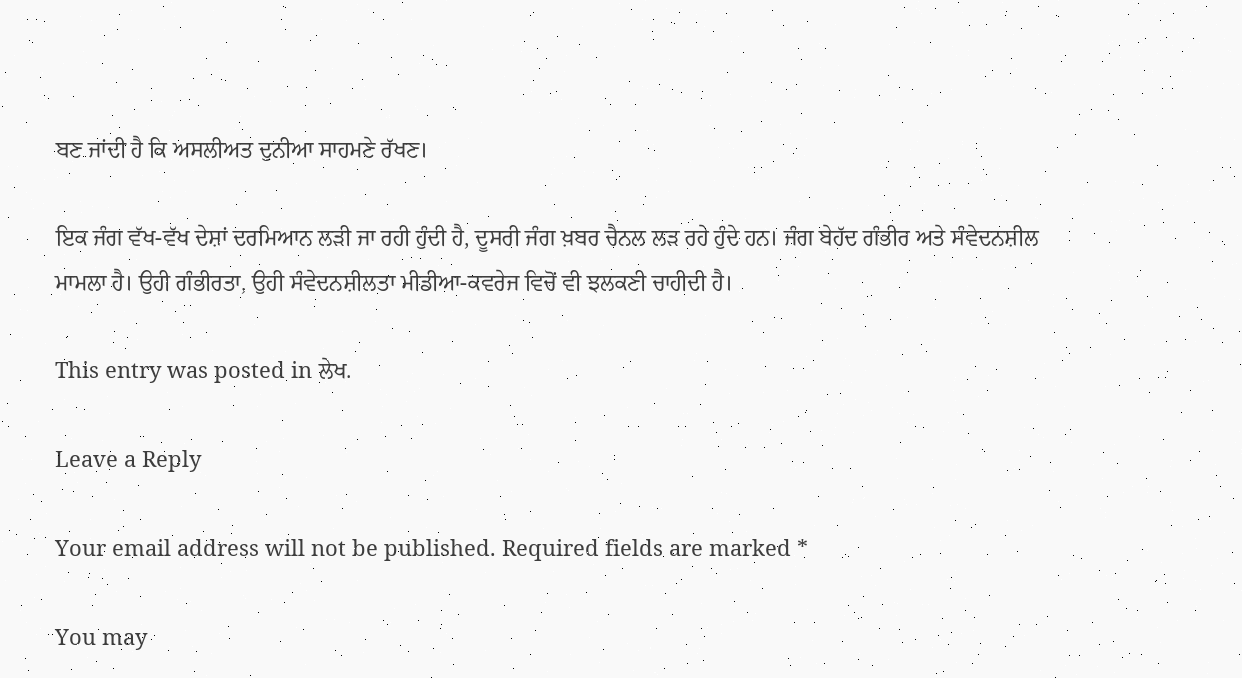ਬਣ ਜਾਂਦੀ ਹੈ ਕਿ ਅਸਲੀਅਤ ਦੁਨੀਆ ਸਾਹਮਣੇ ਰੱਖਣ।

ਇਕ ਜੰਗ ਵੱਖ-ਵੱਖ ਦੇਸ਼ਾਂ ਦਰਮਿਆਨ ਲੜੀ ਜਾ ਰਹੀ ਹੁੰਦੀ ਹੈ, ਦੂਸਰੀ ਜੰਗ ਖ਼ਬਰ ਚੈਨਲ ਲੜ ਰਹੇ ਹੁੰਦੇ ਹਨ। ਜੰਗ ਬੇਹੱਦ ਗੰਭੀਰ ਅਤੇ ਸੰਵੇਦਨਸ਼ੀਲ ਮਾਮਲਾ ਹੈ। ਉਹੀ ਗੰਭੀਰਤਾ, ਉਹੀ ਸੰਵੇਦਨਸ਼ੀਲਤਾ ਮੀਡੀਆ-ਕਵਰੇਜ ਵਿਚੋਂ ਵੀ ਝਲਕਣੀ ਚਾਹੀਦੀ ਹੈ।

This entry was posted in ਲੇਖ.

Leave a Reply

Your email address will not be published. Required fields are marked *

You may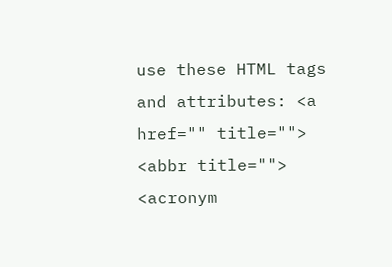use these HTML tags and attributes: <a href="" title=""> <abbr title=""> <acronym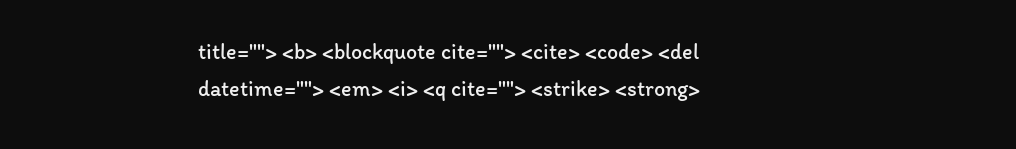title=""> <b> <blockquote cite=""> <cite> <code> <del datetime=""> <em> <i> <q cite=""> <strike> <strong>